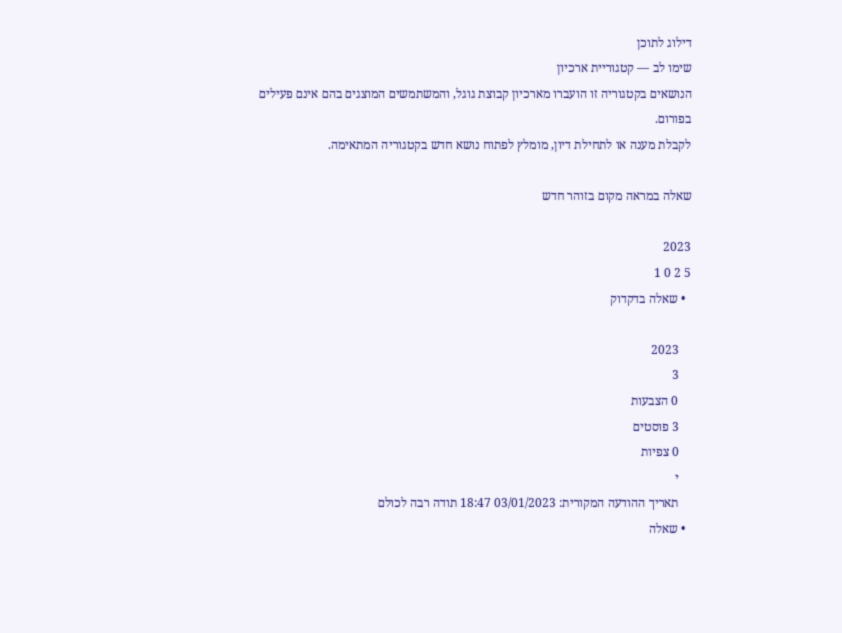דילוג לתוכן
שימו לב — קטגוריית ארכיון
הנושאים בקטגוריה זו הועברו מארכיון קבוצת גוגל, והמשתמשים המוצגים בהם אינם פעילים בפורום.
לקבלת מענה או לתחילת דיון, מומלץ לפתוח נושא חדש בקטגוריה המתאימה.

שאלה במראה מקום בזוהר חדש

2023
5 2 0 1
  • שאלה בדקדוק

    2023
    3
    0 הצבעות
    3 פוסטים
    0 צפיות
    י
    תאריך ההודעה המקורית: 03/01/2023 18:47 תודה רבה לכולם
  • שאלה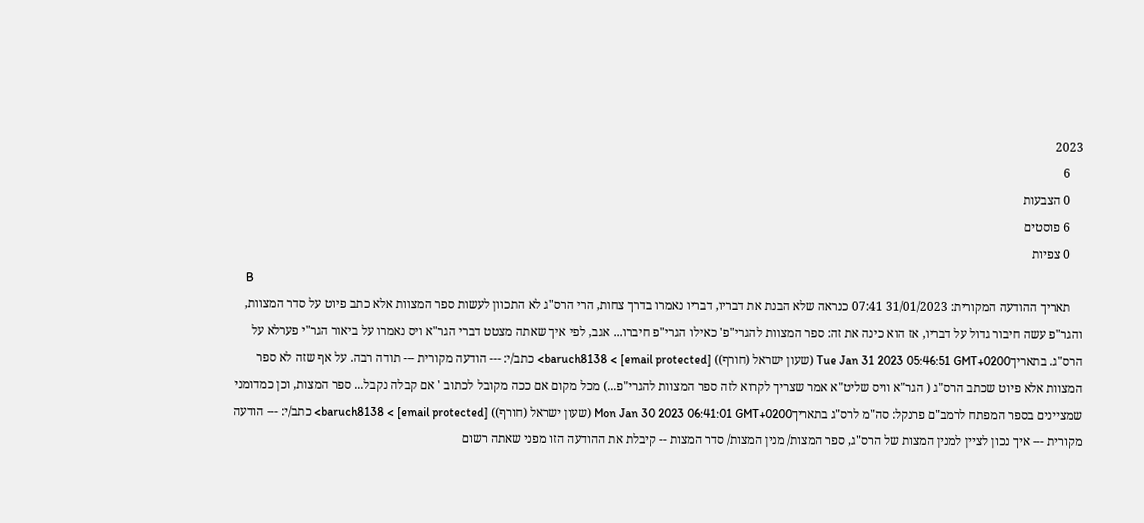2023
    6
    0 הצבעות
    6 פוסטים
    0 צפיות
    B
    תאריך ההודעה המקורית: 31/01/2023 07:41 כנראה שלא הבנת את דבריו, דבריו נאמרו בדרך צחות, הרי הרס"ג לא התכוון לעשות ספר המצוות אלא כתב פיוט על סדר המצוות, והגר"פ עשה חיבור גדול על דבריו, אז הוא כינה את זה: ספר המצוות להגרי"פ' כאילו הגרי"פ חיברו... אגב, לפי איך שאתה מצטט דברי הגר"א ויס נאמרו על ביאור הגר"י פערלא על הרס"ג. בתאריךTue Jan 31 2023 05:46:51 GMT+0200 (שעון ישראל (חורף)) baruch8138 < [email protected]> כתב/י: --- הודעה מקורית --- תודה רבה. על אף שזה לא ספר המצוות אלא פיוט שכתב הרס"ג ( הגר"א וויס שליט"א אמר שצריך לקרוא לזה ספר המצוות להגרי"פ...) מכל מקום אם ככה מקובל לכתוב ' אם קבלה נקבל... ספר המצות, וכן כמדומני שמציינים בספר המפתח לרמב"ם פרנקל: סה"מ לרס"ג בתאריךMon Jan 30 2023 06:41:01 GMT+0200 (שעון ישראל (חורף)) baruch8138 < [email protected]> כתב/י: --- הודעה מקורית --- איך נכון לציין למנין המצות של הרס"ג, ספר המצות/ מנין המצות/ סדר המצות -- קיבלת את ההודעה הזו מפני שאתה רשום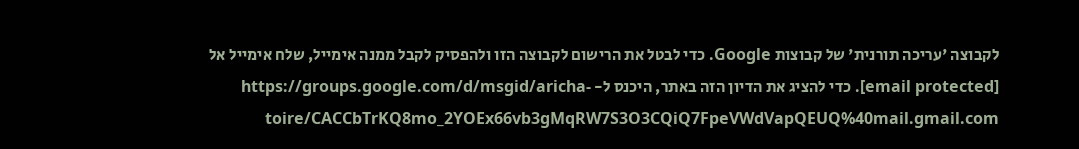לקבוצה 'עריכה תורנית' של קבוצות Google. כדי לבטל את הרישום לקבוצה הזו ולהפסיק לקבל ממנה אימייל, שלח אימייל אל [email protected]. כדי להציג את הדיון הזה באתר, היכנס ל- https://groups.google.com/d/msgid/aricha-toire/CACCbTrKQ8mo_2YOEx66vb3gMqRW7S3O3CQiQ7FpeVWdVapQEUQ%40mail.gmail.com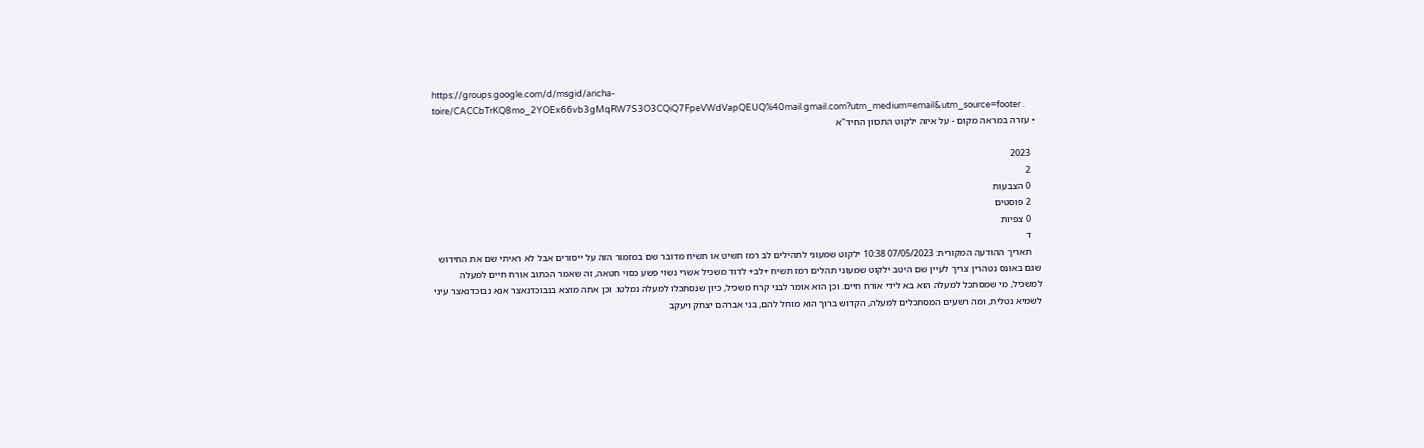https://groups.google.com/d/msgid/aricha-toire/CACCbTrKQ8mo_2YOEx66vb3gMqRW7S3O3CQiQ7FpeVWdVapQEUQ%40mail.gmail.com?utm_medium=email&utm_source=footer .
  • עזרה במראה מקום - על איזה ילקוט התכוון החיד"א

    2023
    2
    0 הצבעות
    2 פוסטים
    0 צפיות
    ד
    תאריך ההודעה המקורית: 07/05/2023 10:38 ילקוט שמעוני לתהילים לב רמז תשיט או תשיח מדובר שם במזמור הזה על ייסורים אבל לא ראיתי שם את החידוש שגם באונס נטהרין צריך לעיין שם היטב ילקוט שמעוני תהלים רמז תשיח +לב+ לדוד משכיל אשרי נשוי פשע כסוי חטאה, זה שאמר הכתוב אורח חיים למעלה למשכיל, מי שמסתכל למעלה הוא בא לידי אורח חיים. וכן הוא אומר לבני קרח משכיל, כיון שנסתכלו למעלה נמלטו. וכן אתה מוצא בנבוכדנאצר אנא נבוכדנאצר עיני לשמיא נטלית, ומה רשעים המסתכלים למעלה, הקדוש ברוך הוא מוחל להם, בני אברהם יצחק ויעקב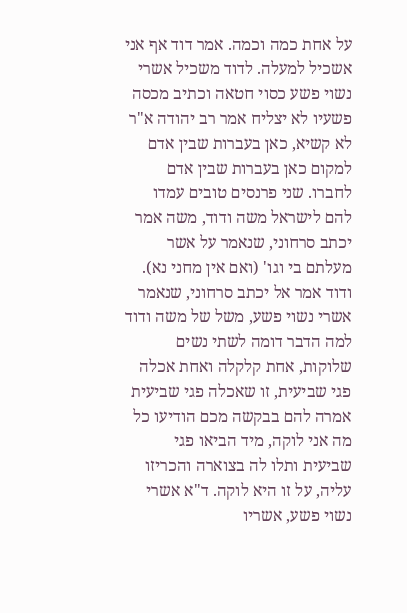על אחת כמה וכמה. אמר דוד אף אני אשכיל למעלה. לדוד משכיל אשרי נשוי פשע כסוי חטאה וכתיב מכסה פשעיו לא יצליח אמר רב יהודה א"ר לא קשיא, כאן בעברות שבין אדם למקום כאן בעברות שבין אדם לחברו. שני פרנסים טובים עמדו להם לישראל משה ודוד, משה אמר יכתב סרחוני, שנאמר על אשר מעלתם בי וגו' (ואם אין מחני נא). ודוד אמר אל יכתב סרחוני, שנאמר אשרי נשוי פשע, משל של משה ודוד למה הדבר דומה לשתי נשים שלוקות, אחת קלקלה ואחת אכלה פגי שביעית, זו שאכלה פגי שביעית אמרה להם בבקשה מכם הודיעו כל מה אני לוקה, מיד הביאו פגי שביעית ותלו לה בצוארה והכריזו עליה, על זו היא לוקה. ד"א אשרי נשוי פשע, אשריו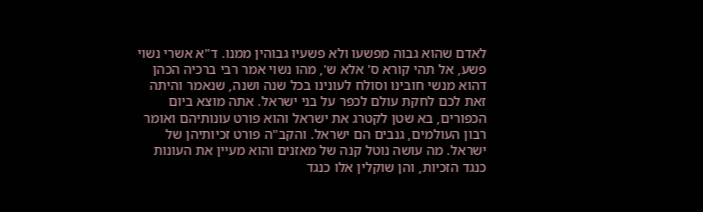לאדם שהוא גבוה מפשעו ולא פשעיו גבוהין ממנו. ד"א אשרי נשוי פשע, אל תהי קורא ס' אלא ש', מהו נשוי אמר רבי ברכיה הכהן דהוא מנשי חובינו וסולח לעונינו בכל שנה ושנה, שנאמר והיתה זאת לכם לחקת עולם לכפר על בני ישראל. אתה מוצא ביום הכפורים, בא שטן לקטרג את ישראל והוא פורט עונותיהם ואומר רבון העולמים, גנבים הם ישראל. והקב"ה פורט זכיותיהן של ישראל. מה עושה נוטל קנה של מאזנים והוא מעיין את העונות כנגד הזכיות, והן שוקלין אלו כנגד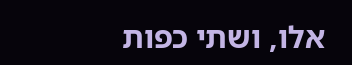אלו, ושתי כפות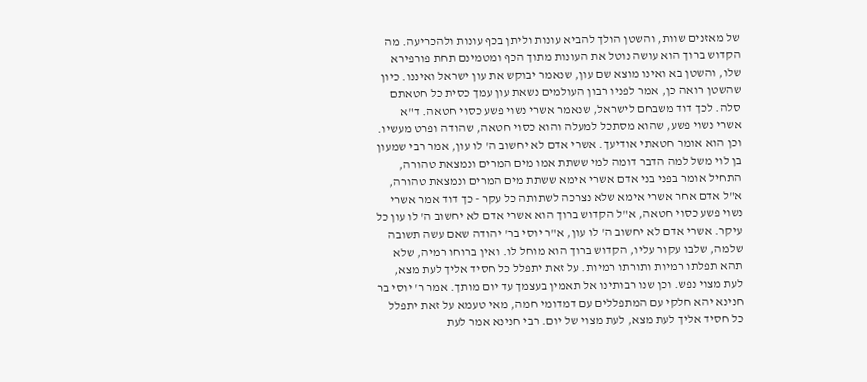של מאזנים שוות, והשטן הולך להביא עונות וליתן בכף עונות ולהכריעה. מה הקדוש ברוך הוא עושה נוטל את העונות מתוך הכף ומטמינם תחת פורפירא שלו, והשטן בא ואינו מוצא שם עון, שנאמר יבוקש את עון ישראל ואיננו. כיון שהשטן רואה כן, אמר לפניו רבון העולמים נשאת עון עמך כסית כל חטאתם סלה. לכך דוד משבחם לישראל, שנאמר אשרי נשוי פשע כסוי חטאה. ד"א אשרי נשוי פשע, שהוא מסתכל למעלה והוא כסוי חטאה, שהודה ופרט מעשיו. וכן הוא אומר חטאתי אודיעך. אשרי אדם לא יחשוב ה' לו עון, אמר רבי שמעון בן לוי משל למה הדבר דומה למי ששתת אמו מים המרים ונמצאת טהורה, התחיל אומר בפני בני אדם אשרי אימא ששתת מים המרים ונמצאת טהורה, א"ל אדם אחר אשרי אימא שלא נצרכה לשתותה כל עקר - כך דוד אמר אשרי נשוי פשע כסוי חטאה, א"ל הקדוש ברוך הוא אשרי אדם לא יחשוב ה' לו עון כל עיקר. אשרי אדם לא יחשוב ה' לו עון, א"ר יוסי בר' יהודה שאם עשה תשובה שלמה, שלבו עקור עליו, הקדוש ברוך הוא מוחל לו. ואין ברוחו רמיה, שלא תהא תפלתו רמיות ותורתו רמיות. על זאת יתפלל כל חסיד אליך לעת מצא, לעת מצוי נפש. וכן שנו רבותינו אל תאמין בעצמך עד יום מותך. אמר ר' יוסי בר חנינא יהא חלקי עם המתפללים עם דמדומי חמה, מאי טעמא על זאת יתפלל כל חסיד אליך לעת מצא, לעת מצוי של יום. רבי חנינא אמר לעת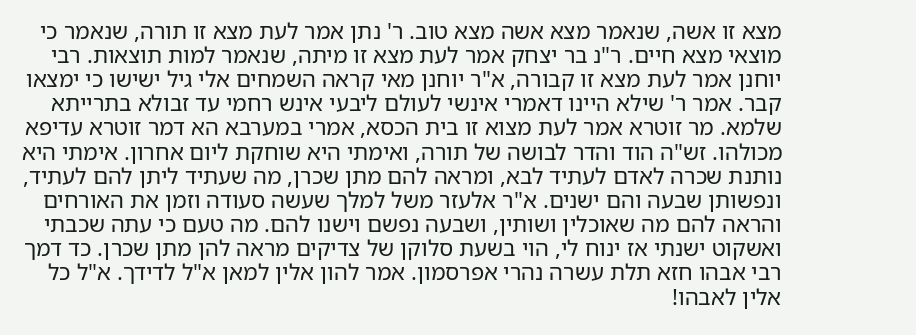מצא זו אשה, שנאמר מצא אשה מצא טוב. ר' נתן אמר לעת מצא זו תורה, שנאמר כי מוצאי מצא חיים. ר"נ בר יצחק אמר לעת מצא זו מיתה, שנאמר למות תוצאות. רבי יוחנן אמר לעת מצא זו קבורה, א"ר יוחנן מאי קראה השמחים אלי גיל ישישו כי ימצאו קבר. אמר ר' שילא היינו דאמרי אינשי לעולם ליבעי אינש רחמי עד זבולא בתרייתא שלמא. מר זוטרא אמר לעת מצוא זו בית הכסא, אמרי במערבא הא דמר זוטרא עדיפא מכולהו. זש"ה הוד והדר לבושה של תורה, ואימתי היא שוחקת ליום אחרון. אימתי היא נותנת שכרה לאדם לעתיד לבא, ומראה להם מתן שכרן, מה שעתיד ליתן להם לעתיד, ונפשותן שבעה והם ישנים. א"ר אלעזר משל למלך שעשה סעודה וזמן את האורחים והראה להם מה שאוכלין ושותין, ושבעה נפשם וישנו להם. מה טעם כי עתה שכבתי ואשקוט ישנתי אז ינוח לי, הוי בשעת סלוקן של צדיקים מראה להן מתן שכרן. כד דמך רבי אבהו חזא תלת עשרה נהרי אפרסמון. אמר להון אלין למאן א"ל לדידך. א"ל כל אלין לאבהו!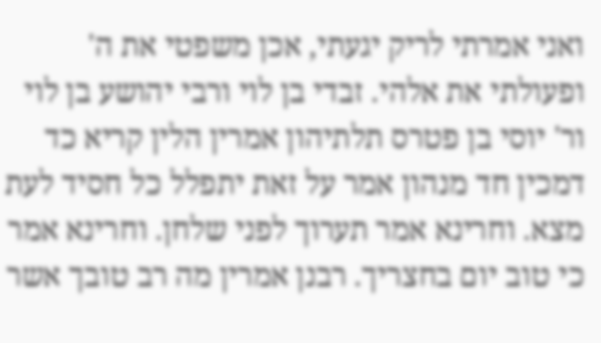ואני אמרתי לריק יגעתי, אכן משפטי את ה' ופעולתי את אלהי. זבדי בן לוי ורבי יהושע בן לוי ור' יוסי בן פטרס תלתיהון אמרין הלין קריא כד דמכין חד מנהון אמר על זאת יתפלל כל חסיד לעת מצא. וחרינא אמר תערוך לפני שלחן. וחרינא אמר כי טוב יום בחצריך. רבנן אמרין מה רב טובך אשר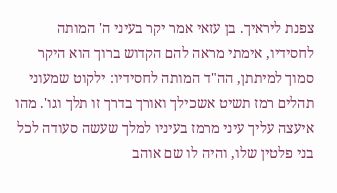צפנת ליראיך. בן עזאי אמר יקר בעיני ה' המותה לחסידיו, אימתי מראה להם הקדוש ברוך הוא היקר סמוך למיתתן, הה"ד המותה לחסידיו: ילקוט שמעוני תהלים רמז תשיט אשכילך ואורך בדרך זו תלך וגו'. מהו איעצה עליך עיני מרמז בעיניו למלך שעשה סעודה לכל בני פלטין שלו, והיה לו שם אוהב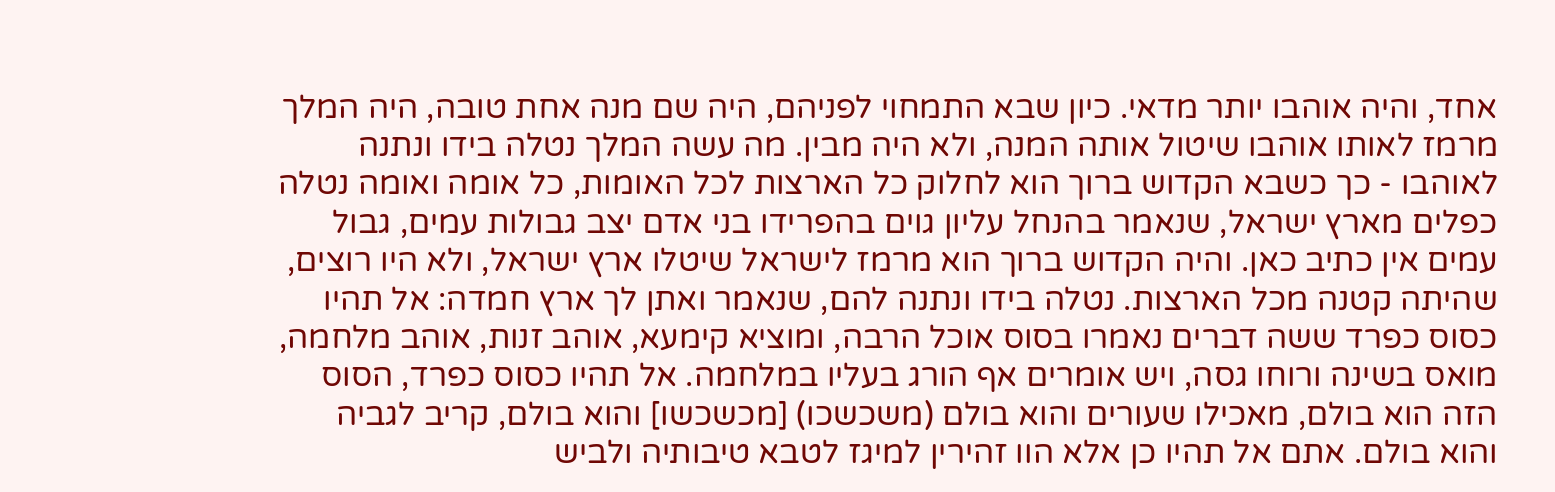אחד, והיה אוהבו יותר מדאי. כיון שבא התמחוי לפניהם, היה שם מנה אחת טובה, היה המלך מרמז לאותו אוהבו שיטול אותה המנה, ולא היה מבין. מה עשה המלך נטלה בידו ונתנה לאוהבו - כך כשבא הקדוש ברוך הוא לחלוק כל הארצות לכל האומות, כל אומה ואומה נטלה כפלים מארץ ישראל, שנאמר בהנחל עליון גוים בהפרידו בני אדם יצב גבולות עמים, גבול עמים אין כתיב כאן. והיה הקדוש ברוך הוא מרמז לישראל שיטלו ארץ ישראל, ולא היו רוצים, שהיתה קטנה מכל הארצות. נטלה בידו ונתנה להם, שנאמר ואתן לך ארץ חמדה: אל תהיו כסוס כפרד ששה דברים נאמרו בסוס אוכל הרבה, ומוציא קימעא, אוהב זנות, אוהב מלחמה, מואס בשינה ורוחו גסה, ויש אומרים אף הורג בעליו במלחמה. אל תהיו כסוס כפרד, הסוס הזה הוא בולם, מאכילו שעורים והוא בולם (משכשכו) [מכשכשו] והוא בולם, קריב לגביה והוא בולם. אתם אל תהיו כן אלא הוו זהירין למיגז לטבא טיבותיה ולביש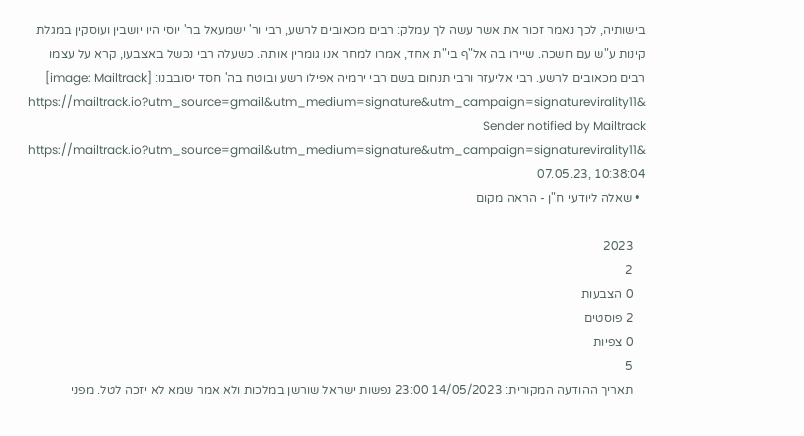בישותיה, לכך נאמר זכור את אשר עשה לך עמלק: רבים מכאובים לרשע, רבי ור' ישמעאל בר' יוסי היו יושבין ועוסקין במגלת קינות ע"ש עם חשכה. שיירו בה אל"ף בי"ת אחד, אמרו למחר אנו גומרין אותה. כשעלה רבי נכשל באצבעו, קרא על עצמו רבים מכאובים לרשע. רבי אליעזר ורבי תנחום בשם רבי ירמיה אפילו רשע ובוטח בה' חסד יסובבנו: [image: Mailtrack] https://mailtrack.io?utm_source=gmail&utm_medium=signature&utm_campaign=signaturevirality11& Sender notified by Mailtrack https://mailtrack.io?utm_source=gmail&utm_medium=signature&utm_campaign=signaturevirality11& 07.05.23, 10:38:04
  • שאלה ליודעי ח"ן - הראה מקום

    2023
    2
    0 הצבעות
    2 פוסטים
    0 צפיות
    5
    תאריך ההודעה המקורית: 14/05/2023 23:00 נפשות ישראל שורשן במלכות ולא אמר שמא לא יזכה לטל. מפני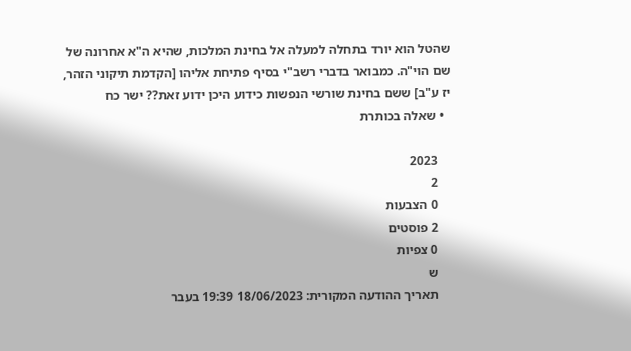שהטל הוא יורד בתחלה למעלה אל בחינת המלכות, שהיא ה"א אחרונה של שם הוי"ה. כמבואר בדברי רשב"י בסיף פתיחת אליהו [הקדמת תיקוני הזהר, יז ע"ב] ששם בחינת שורשי הנפשות כידוע היכן ידוע זאת?? ישר כח
  • שאלה בכותרת

    2023
    2
    0 הצבעות
    2 פוסטים
    0 צפיות
    ש
    תאריך ההודעה המקורית: 18/06/2023 19:39 בעבר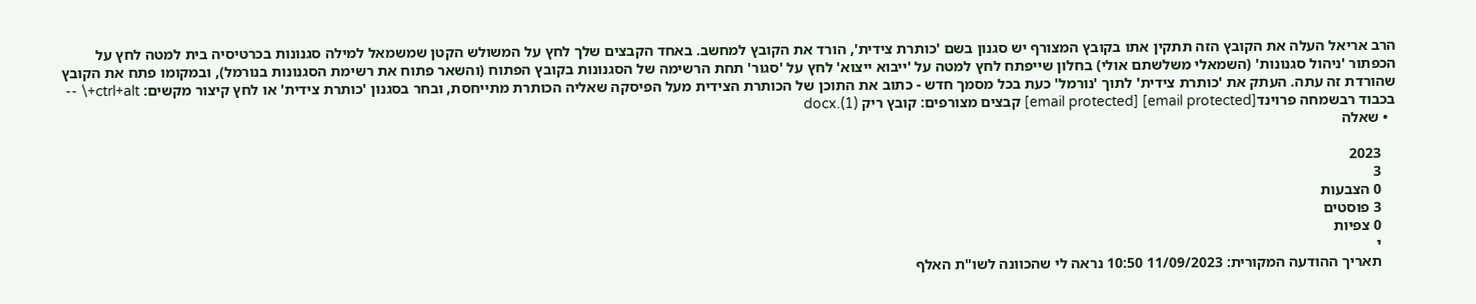הרב אריאל העלה את הקובץ הזה תתקין אתו בקובץ המצורף יש סגנון בשם 'כותרת צידית', הורד את הקובץ למחשב. באחד הקבצים שלך לחץ על המשולש הקטן שמשמאל למילה סגנונות בכרטיסיה בית למטה לחץ על הכפתור 'ניהול סגנונות' (השמאלי משלשתם אולי) בחלון שייפתח לחץ למטה על 'ייבוא ייצוא' לחץ על 'סגור' תחת הרשימה של הסגנונות בקובץ הפתוח (והשאר פתוח את רשימת הסגנונות בנורמל), ובמקומו פתח את הקובץ שהורדת זה עתה. העתק את 'כותרת צידית' לתוך 'נורמל' כעת בכל מסמך חדש - כתוב את התוכן של הכותרת הצידית מעל הפיסקה שאליה הכותרת מתייחסת, ובחר בסגנון 'כותרת צידית' או לחץ קיצור מקשים: ctrl+alt+\ -- בכבוד רבשמחה פרוינד[email protected] [email protected] קבצים מצורפים: קובץ ריק (1).docx
  • שאלה

    2023
    3
    0 הצבעות
    3 פוסטים
    0 צפיות
    י
    תאריך ההודעה המקורית: 11/09/2023 10:50 נראה לי שהכוונה לשו"ת האלף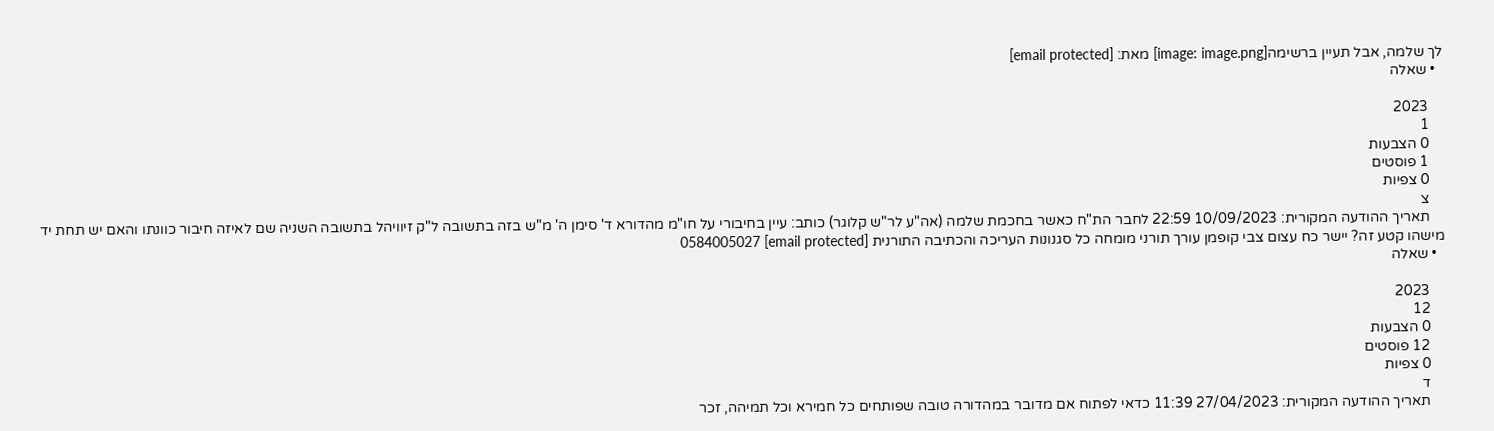לך שלמה, אבל תעיין ברשימה[image: image.png] מאת: [email protected]
  • שאלה

    2023
    1
    0 הצבעות
    1 פוסטים
    0 צפיות
    צ
    תאריך ההודעה המקורית: 10/09/2023 22:59 לחבר הת"ח כאשר בחכמת שלמה (אה"ע לר"ש קלוגר) כותב: עיין בחיבורי על חו"מ מהדורא ד' סימן ה' מ"ש בזה בתשובה ל"ק זיוויהל בתשובה השניה שם לאיזה חיבור כוונתו והאם יש תחת יד מישהו קטע זה? יישר כח עצום צבי קופמן עורך תורני מומחה כל סגנונות העריכה והכתיבה התורנית [email protected] 0584005027
  • שאלה

    2023
    12
    0 הצבעות
    12 פוסטים
    0 צפיות
    ד
    תאריך ההודעה המקורית: 27/04/2023 11:39 כדאי לפתוח אם מדובר במהדורה טובה שפותחים כל חמירא וכל תמיהה, זכר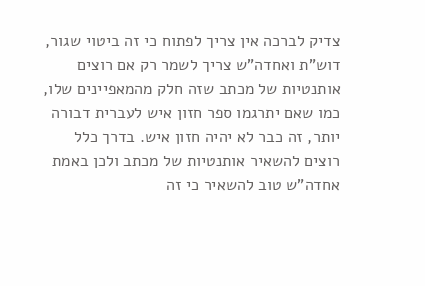צדיק לברכה אין צריך לפתוח כי זה ביטוי שגור, דוש"ת ואחדה"ש צריך לשמר רק אם רוצים אותנטיות של מכתב שזה חלק מהמאפיינים שלו, כמו שאם יתרגמו ספר חזון איש לעברית דבורה יותר, זה כבר לא יהיה חזון איש. בדרך כלל רוצים להשאיר אותנטיות של מכתב ולכן באמת אחדה"ש טוב להשאיר כי זה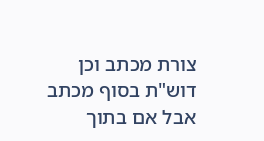צורת מכתב וכן דוש"ת בסוף מכתב אבל אם בתוך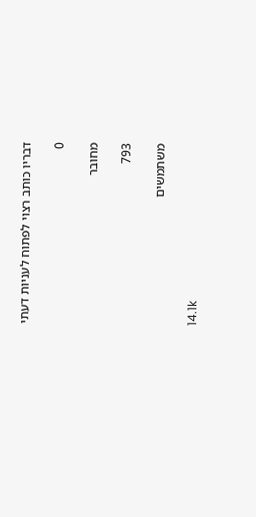דבריו כותב רצוי לפתוח לעניות דעתי

0

מחובר

793

משתמשים

14.1k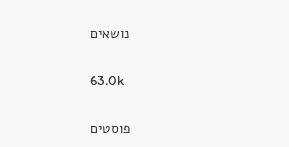נושאים

63.0k

פוסטים